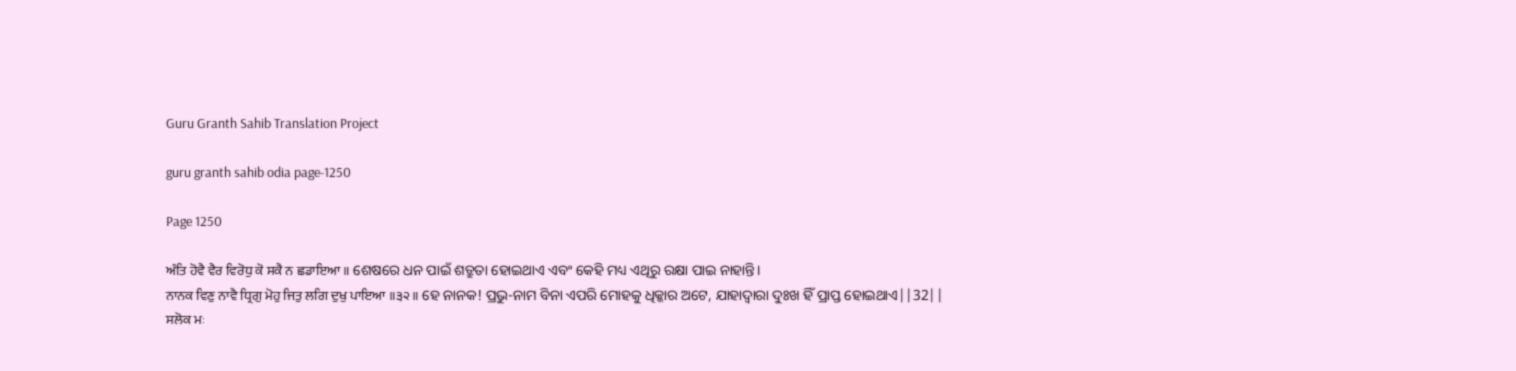Guru Granth Sahib Translation Project

guru granth sahib odia page-1250

Page 1250

ਅੰਤਿ ਹੋਵੈ ਵੈਰ ਵਿਰੋਧੁ ਕੋ ਸਕੈ ਨ ਛਡਾਇਆ ॥ ଶେଷରେ ଧନ ପାଇଁ ଶତ୍ରୁତା ହୋଇଥାଏ ଏବଂ କେହି ମଧ୍ୟ ଏଥିରୁ ରକ୍ଷା ପାଇ ନାହାନ୍ତି।
ਨਾਨਕ ਵਿਣੁ ਨਾਵੈ ਧ੍ਰਿਗੁ ਮੋਹੁ ਜਿਤੁ ਲਗਿ ਦੁਖੁ ਪਾਇਆ ॥੩੨॥ ହେ ନାନକ! ପ୍ରଭୁ-ନାମ ବିନା ଏପରି ମୋହକୁ ଧିକ୍କାର ଅଟେ, ଯାହାଦ୍ୱାରା ଦୁଃଖ ହିଁ ପ୍ରାପ୍ତ ହୋଇଥାଏ||32||
ਸਲੋਕ ਮਃ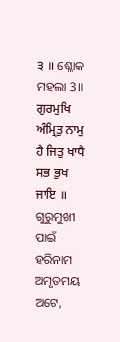੩ ॥ ଶ୍ଳୋକ ମହଲା 3॥
ਗੁਰਮੁਖਿ ਅੰਮ੍ਰਿਤੁ ਨਾਮੁ ਹੈ ਜਿਤੁ ਖਾਧੈ ਸਭ ਭੁਖ ਜਾਇ ॥ ଗୁରୁମୁଖୀ ପାଇଁ ହରିନାମ ଅମୃତମୟ ଅଟେ,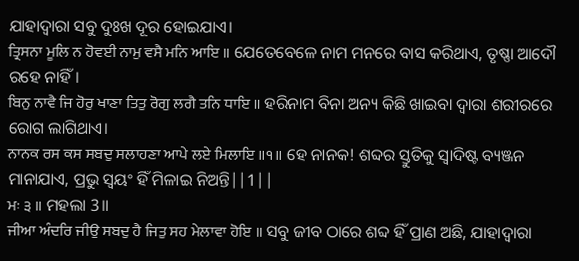ଯାହାଦ୍ୱାରା ସବୁ ଦୁଃଖ ଦୂର ହୋଇଯାଏ।
ਤ੍ਰਿਸਨਾ ਮੂਲਿ ਨ ਹੋਵਈ ਨਾਮੁ ਵਸੈ ਮਨਿ ਆਇ ॥ ଯେତେବେଳେ ନାମ ମନରେ ବାସ କରିଥାଏ, ତୃଷ୍ଣା ଆଦୌ ରହେ ନାହିଁ।
ਬਿਨੁ ਨਾਵੈ ਜਿ ਹੋਰੁ ਖਾਣਾ ਤਿਤੁ ਰੋਗੁ ਲਗੈ ਤਨਿ ਧਾਇ ॥ ହରିନାମ ବିନା ଅନ୍ୟ କିଛି ଖାଇବା ଦ୍ଵାରା ଶରୀରରେ ରୋଗ ଲାଗିଥାଏ।
ਨਾਨਕ ਰਸ ਕਸ ਸਬਦੁ ਸਲਾਹਣਾ ਆਪੇ ਲਏ ਮਿਲਾਇ ॥੧॥ ହେ ନାନକ! ଶବ୍ଦର ସ୍ତୁତିକୁ ସ୍ଵାଦିଷ୍ଟ ବ୍ୟଞ୍ଜନ ମାନାଯାଏ, ପ୍ରଭୁ ସ୍ଵୟଂ ହିଁ ମିଳାଇ ନିଅନ୍ତି||1||
ਮਃ ੩ ॥ ମହଲା 3॥
ਜੀਆ ਅੰਦਰਿ ਜੀਉ ਸਬਦੁ ਹੈ ਜਿਤੁ ਸਹ ਮੇਲਾਵਾ ਹੋਇ ॥ ସବୁ ଜୀବ ଠାରେ ଶବ୍ଦ ହିଁ ପ୍ରାଣ ଅଛି, ଯାହାଦ୍ୱାରା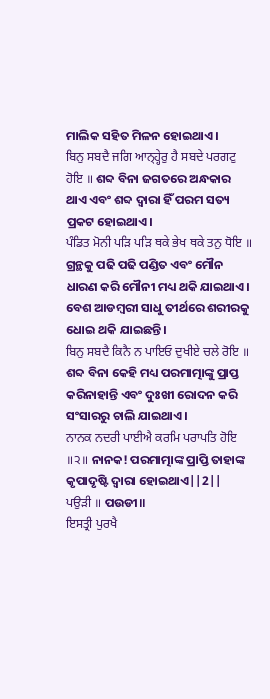ମାଲିକ ସହିତ ମିଳନ ହୋଇଥାଏ।
ਬਿਨੁ ਸਬਦੈ ਜਗਿ ਆਨ੍ਹ੍ਹੇਰੁ ਹੈ ਸਬਦੇ ਪਰਗਟੁ ਹੋਇ ॥ ଶବ୍ଦ ବିନା ଜଗତରେ ଅନ୍ଧକାର ଥାଏ ଏବଂ ଶବ୍ଦ ଦ୍ଵାରା ହିଁ ପରମ ସତ୍ୟ ପ୍ରକଟ ହୋଇଥାଏ।
ਪੰਡਿਤ ਮੋਨੀ ਪੜਿ ਪੜਿ ਥਕੇ ਭੇਖ ਥਕੇ ਤਨੁ ਧੋਇ ॥ ଗ୍ରନ୍ଥକୁ ପଢି ପଢି ପଣ୍ଡିତ ଏବଂ ମୌନ ଧାରଣ କରି ମୌନୀ ମଧ୍ୟ ଥକି ଯାଇଥାଏ। ବେଶ ଆଡମ୍ବରୀ ସାଧୁ ତୀର୍ଥରେ ଶରୀରକୁ ଧୋଇ ଥକି ଯାଇଛନ୍ତି।
ਬਿਨੁ ਸਬਦੈ ਕਿਨੈ ਨ ਪਾਇਓ ਦੁਖੀਏ ਚਲੇ ਰੋਇ ॥ ଶବ୍ଦ ବିନା କେହି ମଧ୍ୟ ପରମାତ୍ମାଙ୍କୁ ପ୍ରାପ୍ତ କରିନାହାନ୍ତି ଏବଂ ଦୁଃଖୀ ରୋଦନ କରି ସଂସାରରୁ ଚାଲି ଯାଇଥାଏ।
ਨਾਨਕ ਨਦਰੀ ਪਾਈਐ ਕਰਮਿ ਪਰਾਪਤਿ ਹੋਇ ॥੨॥ ନାନକ! ପରମାତ୍ମାଙ୍କ ପ୍ରାପ୍ତି ତାହାଙ୍କ କୃପାଦୃଷ୍ଟି ଦ୍ଵାରା ହୋଇଥାଏ||2||
ਪਉੜੀ ॥ ପଉଡୀ॥
ਇਸਤ੍ਰੀ ਪੁਰਖੈ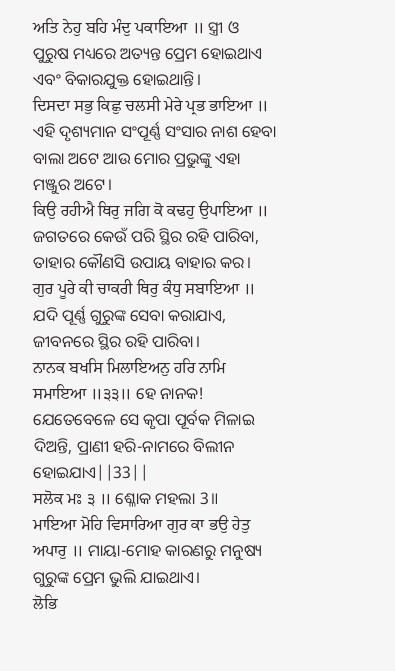ਅਤਿ ਨੇਹੁ ਬਹਿ ਮੰਦੁ ਪਕਾਇਆ ॥ ସ୍ତ୍ରୀ ଓ ପୁରୁଷ ମଧ୍ୟରେ ଅତ୍ୟନ୍ତ ପ୍ରେମ ହୋଇଥାଏ ଏବଂ ବିକାରଯୁକ୍ତ ହୋଇଥାନ୍ତି।
ਦਿਸਦਾ ਸਭੁ ਕਿਛੁ ਚਲਸੀ ਮੇਰੇ ਪ੍ਰਭ ਭਾਇਆ ॥ ଏହି ଦୃଶ୍ୟମାନ ସଂପୂର୍ଣ୍ଣ ସଂସାର ନାଶ ହେବା ବାଲା ଅଟେ ଆଉ ମୋର ପ୍ରଭୁଙ୍କୁ ଏହା ମଞ୍ଜୁର ଅଟେ।
ਕਿਉ ਰਹੀਐ ਥਿਰੁ ਜਗਿ ਕੋ ਕਢਹੁ ਉਪਾਇਆ ॥ ଜଗତରେ କେଉଁ ପରି ସ୍ଥିର ରହି ପାରିବା, ତାହାର କୌଣସି ଉପାୟ ବାହାର କର।
ਗੁਰ ਪੂਰੇ ਕੀ ਚਾਕਰੀ ਥਿਰੁ ਕੰਧੁ ਸਬਾਇਆ ॥ ଯଦି ପୂର୍ଣ୍ଣ ଗୁରୁଙ୍କ ସେବା କରାଯାଏ, ଜୀବନରେ ସ୍ଥିର ରହି ପାରିବା।
ਨਾਨਕ ਬਖਸਿ ਮਿਲਾਇਅਨੁ ਹਰਿ ਨਾਮਿ ਸਮਾਇਆ ॥੩੩॥ ହେ ନାନକ! ଯେତେବେଳେ ସେ କୃପା ପୂର୍ବକ ମିଳାଇ ଦିଅନ୍ତି, ପ୍ରାଣୀ ହରି-ନାମରେ ବିଲୀନ ହୋଇଯାଏ||33||
ਸਲੋਕ ਮਃ ੩ ॥ ଶ୍ଳୋକ ମହଲା 3॥
ਮਾਇਆ ਮੋਹਿ ਵਿਸਾਰਿਆ ਗੁਰ ਕਾ ਭਉ ਹੇਤੁ ਅਪਾਰੁ ॥ ମାୟା-ମୋହ କାରଣରୁ ମନୁଷ୍ୟ ଗୁରୁଙ୍କ ପ୍ରେମ ଭୁଲି ଯାଇଥାଏ।
ਲੋਭਿ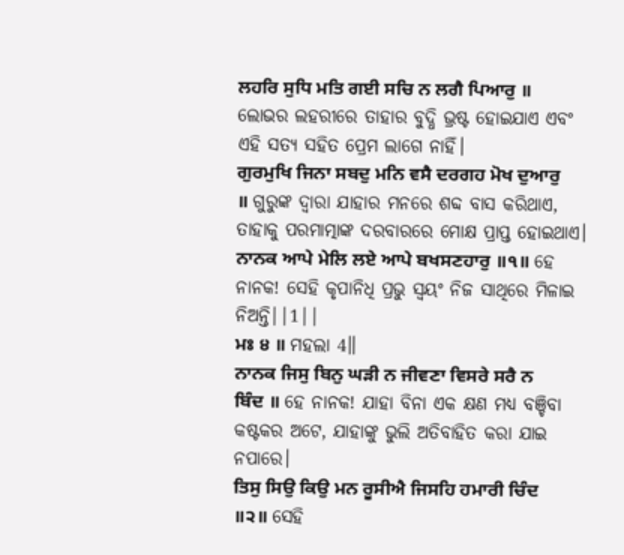ਲਹਰਿ ਸੁਧਿ ਮਤਿ ਗਈ ਸਚਿ ਨ ਲਗੈ ਪਿਆਰੁ ॥ ଲୋଭର ଲହରୀରେ ତାହାର ବୁଦ୍ଧି ଭ୍ରଷ୍ଟ ହୋଇଯାଏ ଏବଂ ଏହି ସତ୍ୟ ସହିତ ପ୍ରେମ ଲାଗେ ନାହିଁ।
ਗੁਰਮੁਖਿ ਜਿਨਾ ਸਬਦੁ ਮਨਿ ਵਸੈ ਦਰਗਹ ਮੋਖ ਦੁਆਰੁ ॥ ଗୁରୁଙ୍କ ଦ୍ଵାରା ଯାହାର ମନରେ ଶବ୍ଦ ବାସ କରିଥାଏ, ତାହାକୁ ପରମାତ୍ମାଙ୍କ ଦରବାରରେ ମୋକ୍ଷ ପ୍ରାପ୍ତ ହୋଇଥାଏ।
ਨਾਨਕ ਆਪੇ ਮੇਲਿ ਲਏ ਆਪੇ ਬਖਸਣਹਾਰੁ ॥੧॥ ହେ ନାନକ! ସେହି କୃପାନିଧି ପ୍ରଭୁ ସ୍ଵୟଂ ନିଜ ସାଥିରେ ମିଳାଇ ନିଅନ୍ତି||1||
ਮਃ ੪ ॥ ମହଲା 4॥
ਨਾਨਕ ਜਿਸੁ ਬਿਨੁ ਘੜੀ ਨ ਜੀਵਣਾ ਵਿਸਰੇ ਸਰੈ ਨ ਬਿੰਦ ॥ ହେ ନାନକ! ଯାହା ବିନା ଏକ କ୍ଷଣ ମଧ୍ୟ ବଞ୍ଚିବା କଷ୍ଟକର ଅଟେ, ଯାହାଙ୍କୁ ଭୁଲି ଅତିବାହିତ କରା ଯାଇ ନପାରେ।
ਤਿਸੁ ਸਿਉ ਕਿਉ ਮਨ ਰੂਸੀਐ ਜਿਸਹਿ ਹਮਾਰੀ ਚਿੰਦ ॥੨॥ ସେହି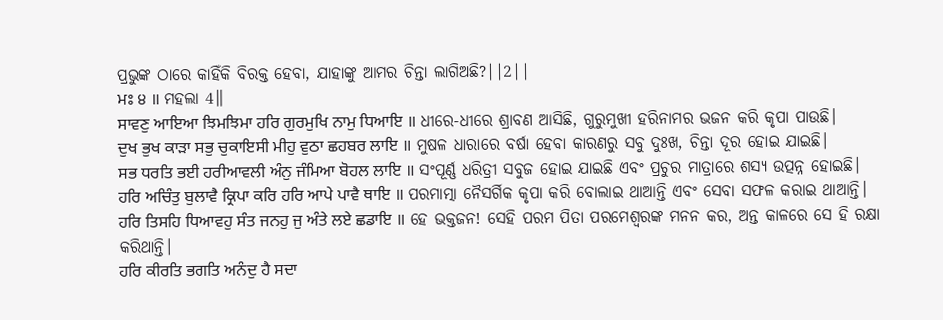ପ୍ରଭୁଙ୍କ ଠାରେ କାହିଁକି ବିରକ୍ତ ହେବା, ଯାହାଙ୍କୁ ଆମର ଚିନ୍ତା ଲାଗିଅଛି?||2||
ਮਃ ੪ ॥ ମହଲା 4॥
ਸਾਵਣੁ ਆਇਆ ਝਿਮਝਿਮਾ ਹਰਿ ਗੁਰਮੁਖਿ ਨਾਮੁ ਧਿਆਇ ॥ ଧୀରେ-ଧୀରେ ଶ୍ରାବଣ ଆସିଛି, ଗୁରୁମୁଖୀ ହରିନାମର ଭଜନ କରି କୃପା ପାଉଛି।
ਦੁਖ ਭੁਖ ਕਾੜਾ ਸਭੁ ਚੁਕਾਇਸੀ ਮੀਹੁ ਵੁਠਾ ਛਹਬਰ ਲਾਇ ॥ ମୁଷଳ ଧାରାରେ ବର୍ଷା ହେବା କାରଣରୁ ସବୁ ଦୁଃଖ, ଚିନ୍ତା ଦୂର ହୋଇ ଯାଇଛି।
ਸਭ ਧਰਤਿ ਭਈ ਹਰੀਆਵਲੀ ਅੰਨੁ ਜੰਮਿਆ ਬੋਹਲ ਲਾਇ ॥ ସଂପୂର୍ଣ୍ଣ ଧରିତ୍ରୀ ସବୁଜ ହୋଇ ଯାଇଛି ଏବଂ ପ୍ରଚୁର ମାତ୍ରାରେ ଶସ୍ୟ ଉତ୍ପନ୍ନ ହୋଇଛି।
ਹਰਿ ਅਚਿੰਤੁ ਬੁਲਾਵੈ ਕ੍ਰਿਪਾ ਕਰਿ ਹਰਿ ਆਪੇ ਪਾਵੈ ਥਾਇ ॥ ପରମାତ୍ମା ନୈସର୍ଗିକ କୃପା କରି ବୋଲାଇ ଥାଆନ୍ତି ଏବଂ ସେବା ସଫଳ କରାଇ ଥାଆନ୍ତି।
ਹਰਿ ਤਿਸਹਿ ਧਿਆਵਹੁ ਸੰਤ ਜਨਹੁ ਜੁ ਅੰਤੇ ਲਏ ਛਡਾਇ ॥ ହେ ଭକ୍ତଜନ! ସେହି ପରମ ପିତା ପରମେଶ୍ଵରଙ୍କ ମନନ କର, ଅନ୍ତ କାଳରେ ସେ ହି ରକ୍ଷା କରିଥାନ୍ତି।
ਹਰਿ ਕੀਰਤਿ ਭਗਤਿ ਅਨੰਦੁ ਹੈ ਸਦਾ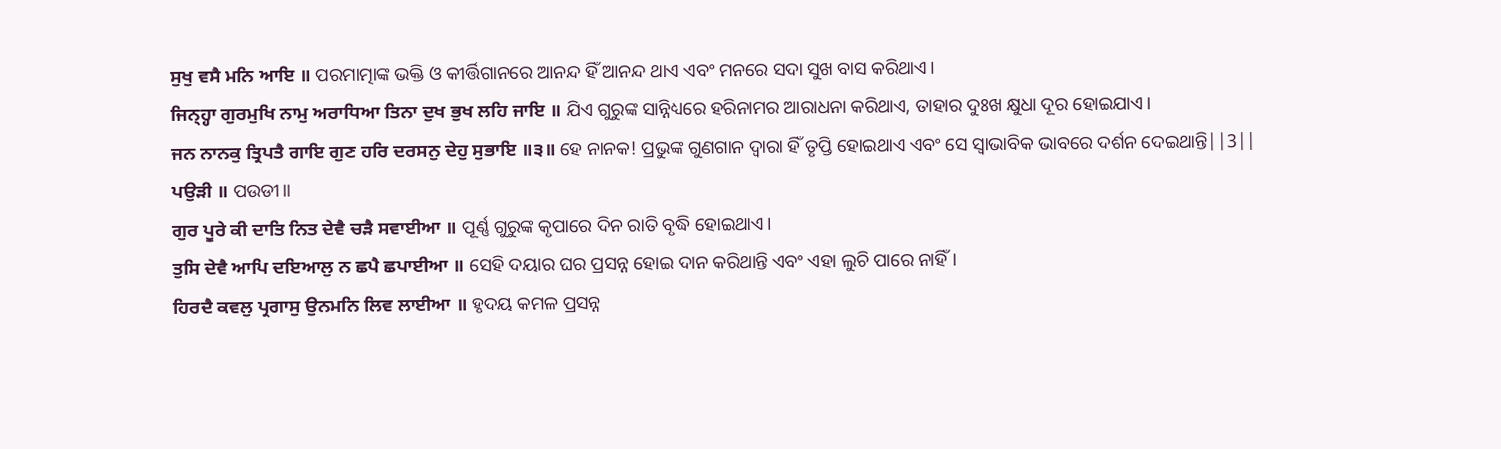ਸੁਖੁ ਵਸੈ ਮਨਿ ਆਇ ॥ ପରମାତ୍ମାଙ୍କ ଭକ୍ତି ଓ କୀର୍ତ୍ତିଗାନରେ ଆନନ୍ଦ ହିଁ ଆନନ୍ଦ ଥାଏ ଏବଂ ମନରେ ସଦା ସୁଖ ବାସ କରିଥାଏ।
ਜਿਨ੍ਹ੍ਹਾ ਗੁਰਮੁਖਿ ਨਾਮੁ ਅਰਾਧਿਆ ਤਿਨਾ ਦੁਖ ਭੁਖ ਲਹਿ ਜਾਇ ॥ ଯିଏ ଗୁରୁଙ୍କ ସାନ୍ନିଧ୍ୟରେ ହରିନାମର ଆରାଧନା କରିଥାଏ, ତାହାର ଦୁଃଖ କ୍ଷୁଧା ଦୂର ହୋଇଯାଏ।
ਜਨ ਨਾਨਕੁ ਤ੍ਰਿਪਤੈ ਗਾਇ ਗੁਣ ਹਰਿ ਦਰਸਨੁ ਦੇਹੁ ਸੁਭਾਇ ॥੩॥ ହେ ନାନକ! ପ୍ରଭୁଙ୍କ ଗୁଣଗାନ ଦ୍ଵାରା ହିଁ ତୃପ୍ତି ହୋଇଥାଏ ଏବଂ ସେ ସ୍ଵାଭାବିକ ଭାବରେ ଦର୍ଶନ ଦେଇଥାନ୍ତି||3||
ਪਉੜੀ ॥ ପଉଡୀ॥
ਗੁਰ ਪੂਰੇ ਕੀ ਦਾਤਿ ਨਿਤ ਦੇਵੈ ਚੜੈ ਸਵਾਈਆ ॥ ପୂର୍ଣ୍ଣ ଗୁରୁଙ୍କ କୃପାରେ ଦିନ ରାତି ବୃଦ୍ଧି ହୋଇଥାଏ।
ਤੁਸਿ ਦੇਵੈ ਆਪਿ ਦਇਆਲੁ ਨ ਛਪੈ ਛਪਾਈਆ ॥ ସେହି ଦୟାର ଘର ପ୍ରସନ୍ନ ହୋଇ ଦାନ କରିଥାନ୍ତି ଏବଂ ଏହା ଲୁଚି ପାରେ ନାହିଁ।
ਹਿਰਦੈ ਕਵਲੁ ਪ੍ਰਗਾਸੁ ਉਨਮਨਿ ਲਿਵ ਲਾਈਆ ॥ ହୃଦୟ କମଳ ପ୍ରସନ୍ନ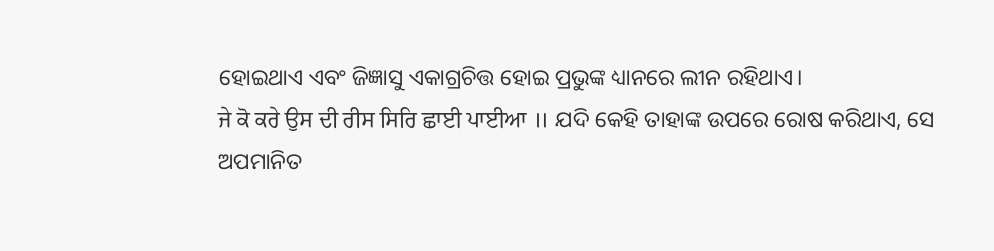ହୋଇଥାଏ ଏବଂ ଜିଜ୍ଞାସୁ ଏକାଗ୍ରଚିତ୍ତ ହୋଇ ପ୍ରଭୁଙ୍କ ଧ୍ୟାନରେ ଲୀନ ରହିଥାଏ।
ਜੇ ਕੋ ਕਰੇ ਉਸ ਦੀ ਰੀਸ ਸਿਰਿ ਛਾਈ ਪਾਈਆ ॥ ଯଦି କେହି ତାହାଙ୍କ ଉପରେ ରୋଷ କରିଥାଏ, ସେ ଅପମାନିତ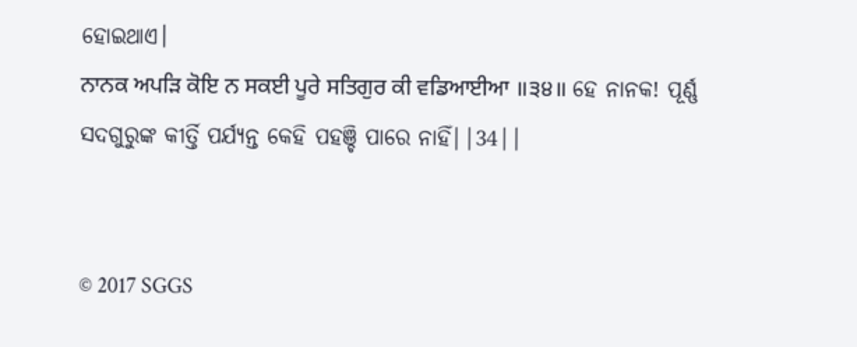ହୋଇଥାଏ।
ਨਾਨਕ ਅਪੜਿ ਕੋਇ ਨ ਸਕਈ ਪੂਰੇ ਸਤਿਗੁਰ ਕੀ ਵਡਿਆਈਆ ॥੩੪॥ ହେ ନାନକ! ପୂର୍ଣ୍ଣ ସଦଗୁରୁଙ୍କ କୀର୍ତ୍ତି ପର୍ଯ୍ୟନ୍ତ କେହି ପହଞ୍ଚି ପାରେ ନାହିଁ||34||


© 2017 SGGS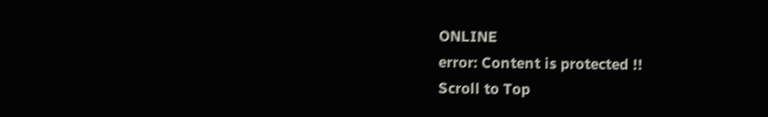ONLINE
error: Content is protected !!
Scroll to Top